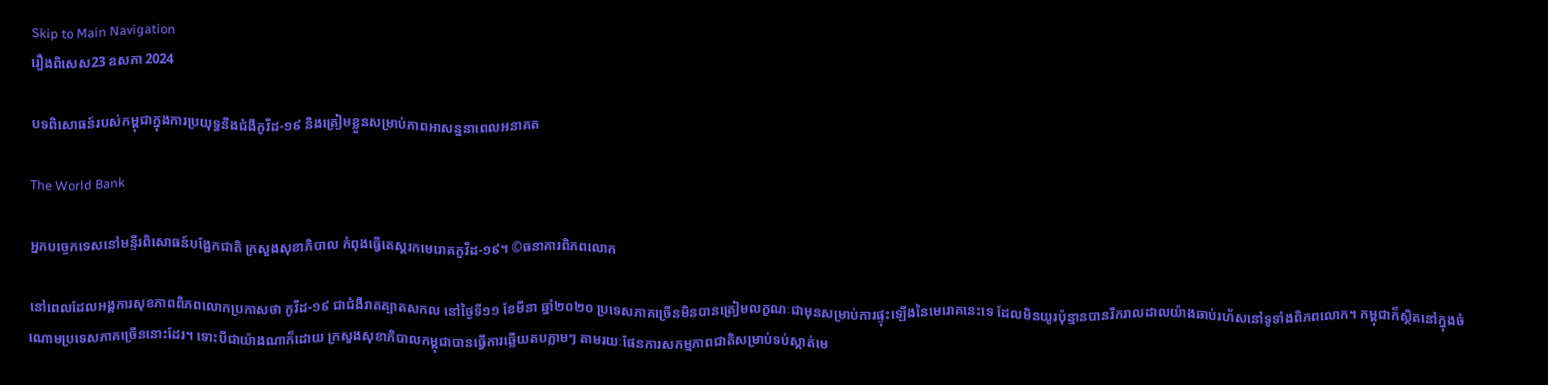Skip to Main Navigation
រឿងពិសេស23 ឧសភា 2024

បទពិសោធន៍របស់កម្ពុជាក្នុងការប្រយុទ្ធនឹងជំងឺកូវីដ-១៩ និងត្រៀមខ្លួនសម្រាប់ភាពអាសន្ននាពេលអនាគត

The World Bank

អ្នកបច្ចេកទេសនៅមន្ទីរពិសោធន៍បង្អែកជាតិ ក្រសួងសុខាភិបាល កំពុងធ្វើតេស្តរកមេរោគកូវីដ-១៩។ ©ធនាគារពិភពលោក

នៅពេលដែលអង្គការសុខភាពពិភពលោកប្រកាសថា កូវីដ-១៩ ជាជំងឺរាតត្បាតសកល នៅថ្ងៃទី១១ ខែមីនា ឆ្នាំ២០២០ ប្រទេសភាគច្រើនមិនបានត្រៀមលក្ខណៈជាមុនសម្រាប់ការផ្ទុះឡើងនៃមេរោគនេះទេ ដែលមិនយូរប៉ុន្មានបានរីករាលដាលយ៉ាងឆាប់រហ័សនៅទូទាំងពិភពលោក។ កម្ពុជាក៏ស្ថិតនៅក្នុងចំណោមប្រទេសភាគច្រើននោះដែរ។ ទោះបីជាយ៉ាងណាក៏ដោយ ក្រសួងសុខាភិបាលកម្ពុជាបានធ្វើការឆ្លើយតបភ្លាមៗ តាមរយៈផែនការសកម្មភាពជាតិសម្រាប់ទប់ស្កាត់មេ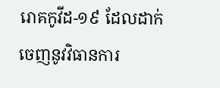រោគកូវីដ-១៩ ដែលដាក់ចេញនូវវិធានការ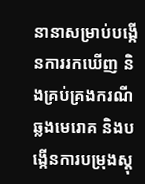នានាសម្រាប់បង្កើនការរកឃើញ និងគ្រប់គ្រងករណីឆ្លងមេរោគ និងបង្កើនការបម្រុងស្តុ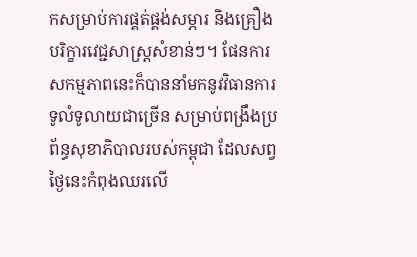កសម្រាប់ការផ្គត់ផ្គង់សម្ភារ និងគ្រឿងបរិក្ខារវេជ្ជសាស្ត្រសំខាន់ៗ។ ផែនការសកម្មភាពនេះក៏បាននាំមកនូវវិធានការទូលំទូលាយជាច្រើន សម្រាប់ពង្រឹងប្រព័ន្ធសុខាភិបាលរបស់កម្ពុជា ដែលសព្វថ្ងៃនេះកំពុងឈរលើ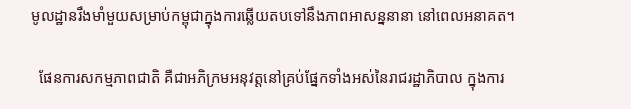មូលដ្ឋានរឹងមាំមួយសម្រាប់កម្ពុជាក្នុងការឆ្លើយតបទៅនឹងភាពអាសន្ននានា នៅពេលអនាគត។

  ផែនការសកម្មភាពជាតិ គឺជាអភិក្រមអនុវត្តនៅគ្រប់ផ្នែកទាំងអស់នៃរាជរដ្ឋាភិបាល ក្នុងការ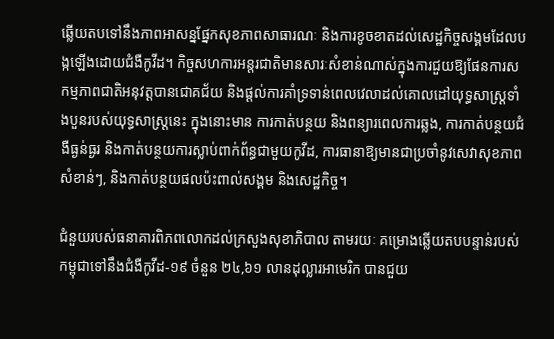ឆ្លើយតបទៅនឹងភាពអាសន្នផ្នែកសុខភាពសាធារណៈ និងការខូចខាតដល់សេដ្ឋកិច្ចសង្គមដែលបង្កឡើងដោយជំងឺកូវីដ។ កិច្ចសហការអន្តរជាតិមានសារៈសំខាន់ណាស់ក្នុងការជួយឱ្យផែនការសកម្មភាពជាតិអនុវត្តបានជោគជ័យ និងផ្តល់ការគាំទ្រទាន់ពេលវេលាដល់គោលដៅយុទ្ធសាស្ត្រទាំងបួនរបស់យុទ្ធសាស្រ្តនេះ ក្នុងនោះមាន ការកាត់បន្ថយ និងពន្យារពេលការឆ្លង, ការកាត់បន្ថយជំងឺធ្ងន់ធ្ងរ និងកាត់បន្ថយការស្លាប់ពាក់ព័ន្ធជាមួយកូវីដ, ការធានាឱ្យមានជាប្រចាំនូវសេវាសុខភាពសំខាន់ៗ, និងកាត់បន្ថយផលប៉ះពាល់សង្គម និងសេដ្ឋកិច្ច។

ជំនួយរបស់ធនាគារពិភពលោកដល់ក្រសួងសុខាភិបាល តាមរយៈ គម្រោងឆ្លើយតបបន្ទាន់របស់កម្ពុជាទៅនឹងជំងឺកូវីដ-១៩ ចំនួន ២៤,៦១ លានដុល្លារអាមេរិក បានជួយ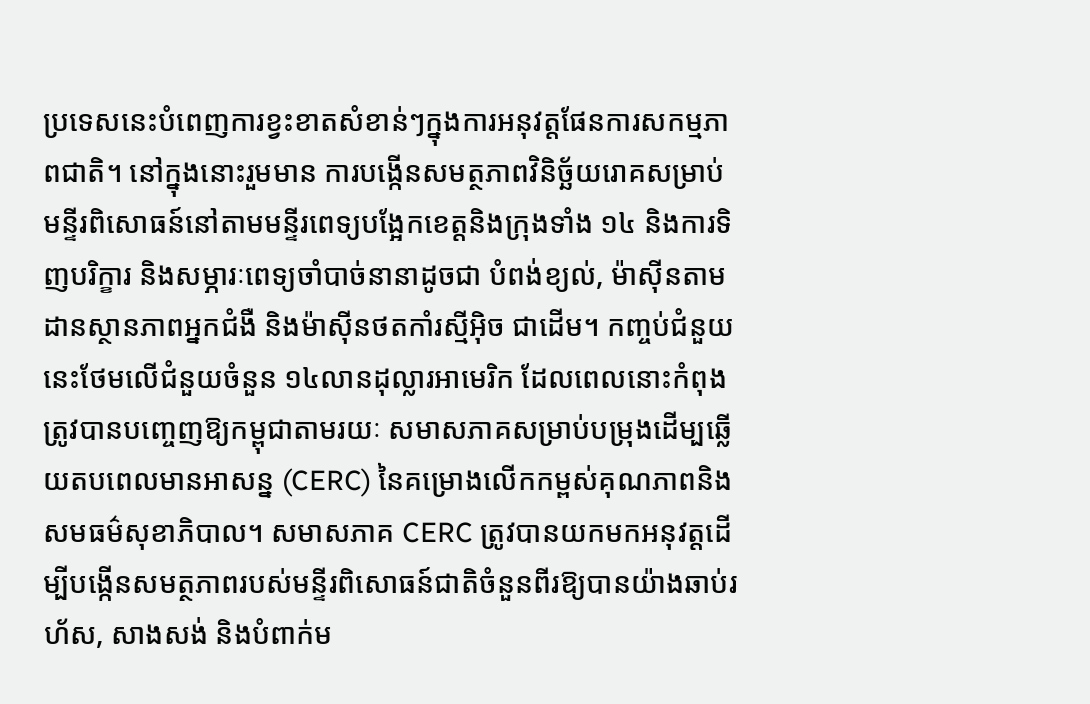ប្រទេសនេះបំពេញការខ្វះខាតសំខាន់ៗក្នុងការអនុវត្តផែនការសកម្មភាពជាតិ។ នៅក្នុងនោះរួមមាន ការបង្កើនសមត្ថភាពវិនិច្ឆ័យរោគសម្រាប់មន្ទីរពិសោធន៍នៅតាមមន្ទីរពេទ្យបង្អែកខេត្តនិងក្រុងទាំង ១៤ និងការទិញបរិក្ខារ និងសម្ភារៈពេទ្យចាំបាច់នានាដូចជា បំពង់ខ្យល់, ម៉ាស៊ីនតាមដានស្ថានភាពអ្នកជំងឺ និងម៉ាស៊ីនថតកាំរស្មីអ៊ិច ជាដើម។ កញ្ចប់ជំនួយនេះថែមលើជំនួយចំនួន ១៤លានដុល្លារអាមេរិក ដែលពេលនោះកំពុងត្រូវបានបញ្ចេញឱ្យកម្ពុជាតាមរយៈ សមាសភាគសម្រាប់បម្រុងដើម្បឆ្លើយតបពេលមានអាសន្ន (CERC) នៃគម្រោងលើកកម្ពស់គុណភាពនិងសមធម៌សុខាភិបាល។ សមាសភាគ CERC ត្រូវបានយកមកអនុវត្តដើម្បីបង្កើនសមត្ថភាពរបស់មន្ទីរពិសោធន៍ជាតិចំនួនពីរឱ្យបានយ៉ាងឆាប់រហ័ស, សាងសង់ និងបំពាក់ម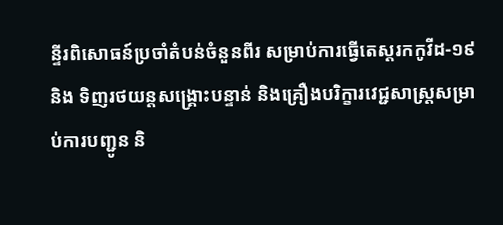ន្ទីរពិសោធន៍ប្រចាំតំបន់ចំនួនពីរ សម្រាប់ការធ្វើតេស្តរកកូវីដ-១៩ និង ទិញរថយន្តសង្គ្រោះបន្ទាន់ និងគ្រឿងបរិក្ខារវេជ្ជសាស្ត្រសម្រាប់ការបញ្ជូន និ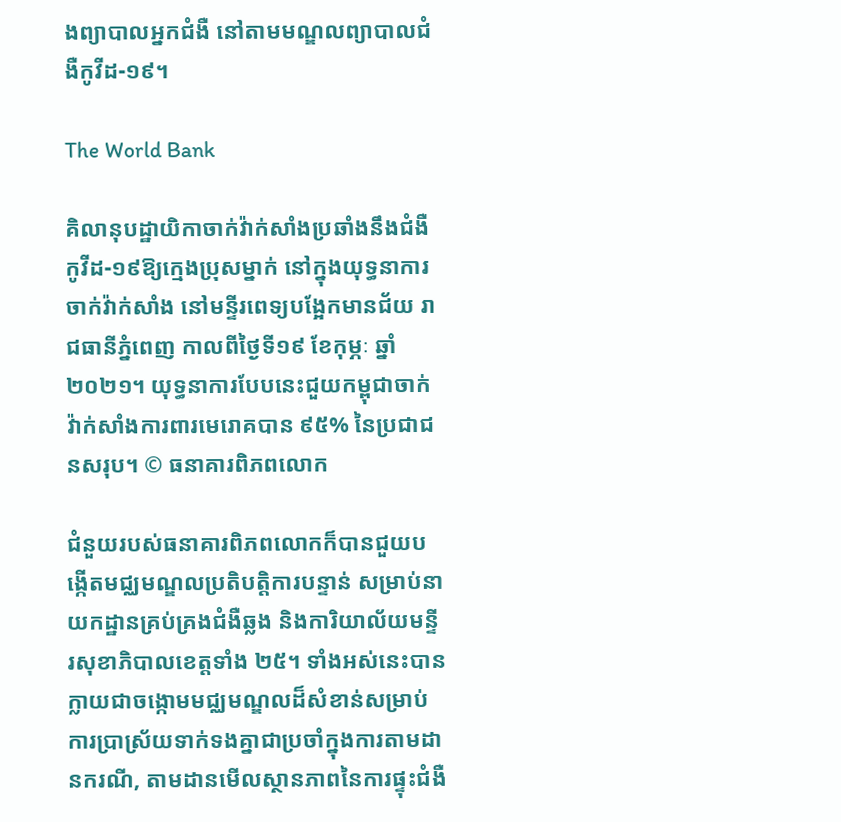ងព្យាបាលអ្នកជំងឺ នៅតាមមណ្ឌលព្យាបាលជំងឺកូវីដ-១៩។

The World Bank

គិលានុបដ្ឋាយិកាចាក់វ៉ាក់សាំងប្រឆាំងនឹងជំងឺកូវីដ-១៩ឱ្យក្មេងប្រុសម្នាក់ នៅក្នុងយុទ្ធនាការចាក់វ៉ាក់សាំង នៅមន្ទីរពេទ្យបង្អែកមានជ័យ រាជធានីភ្នំពេញ កាលពីថ្ងៃទី១៩ ខែកុម្ភៈ ឆ្នាំ២០២១។ យុទ្ធនាការបែបនេះជួយកម្ពុជាចាក់វ៉ាក់សាំងការពារមេរោគបាន ៩៥% នៃប្រជាជនសរុប។ © ធនាគារពិភពលោក

ជំនួយរបស់ធនាគារពិភពលោកក៏បានជួយបង្កើតមជ្ឈមណ្ឌលប្រតិបត្តិការបន្ទាន់ សម្រាប់នាយកដ្ឋានគ្រប់គ្រងជំងឺឆ្លង និងការិយាល័យមន្ទីរសុខាភិបាលខេត្តទាំង ២៥។ ទាំងអស់នេះបានក្លាយជាចង្កោមមជ្ឈមណ្ឌលដ៏សំខាន់សម្រាប់ការប្រាស្រ័យទាក់ទងគ្នាជាប្រចាំក្នុងការតាមដានករណី, តាមដានមើលស្ថានភាពនៃការផ្ទុះជំងឺ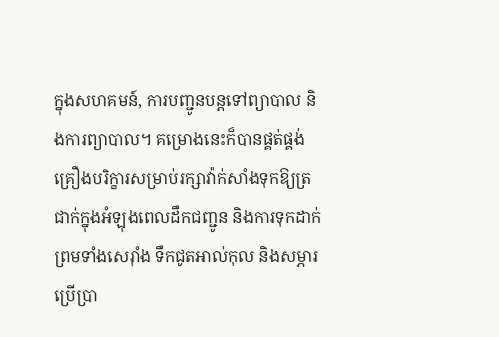ក្នុងសហគមន៍, ការបញ្ជូនបន្តទៅព្យាបាល និងការព្យាបាល។ គម្រោងនេះក៏បានផ្គត់ផ្គង់គ្រឿងបរិក្ខារសម្រាប់រក្សាវ៉ាក់សាំងទុកឱ្យត្រជាក់ក្នុងអំឡុងពេលដឹកជញ្ជូន និងការទុកដាក់ ព្រមទាំងសេរ៉ាំង ទឹកជូតអាល់កុល និងសម្ភារប្រើប្រា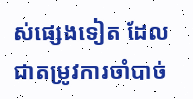ស់ផ្សេងទៀត ដែលជាតម្រូវការចាំបាច់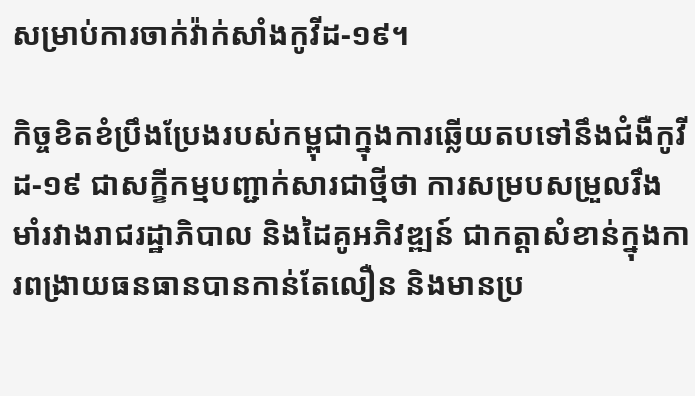សម្រាប់ការចាក់វ៉ាក់សាំងកូវីដ-១៩។

កិច្ចខិតខំប្រឹងប្រែងរបស់កម្ពុជាក្នុងការឆ្លើយតបទៅនឹងជំងឺកូវីដ-១៩ ជាសក្ខីកម្មបញ្ជាក់សារជាថ្មីថា ការសម្របសម្រួលរឹងមាំរវាងរាជរដ្ឋាភិបាល និងដៃគូអភិវឌ្ឍន៍ ជាកត្តាសំខាន់ក្នុងការពង្រាយធនធានបានកាន់តែលឿន និងមានប្រ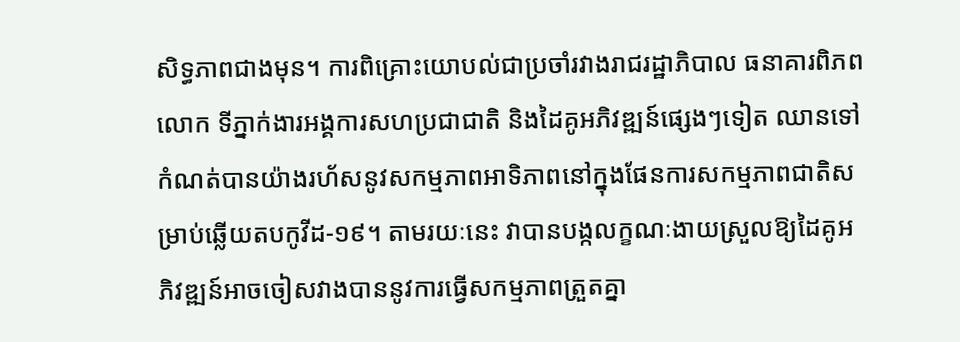សិទ្ធភាពជាងមុន។ ការពិគ្រោះយោបល់ជាប្រចាំរវាងរាជរដ្ឋាភិបាល ធនាគារពិភពលោក ទីភ្នាក់ងារអង្គការសហប្រជាជាតិ និងដៃគូអភិវឌ្ឍន៍ផ្សេងៗទៀត ឈានទៅកំណត់បានយ៉ាងរហ័សនូវសកម្មភាពអាទិភាពនៅក្នុងផែនការសកម្មភាពជាតិសម្រាប់ឆ្លើយតបកូវីដ-១៩។ តាមរយៈនេះ វាបានបង្កលក្ខណៈងាយស្រួលឱ្យដៃគូអភិវឌ្ឍន៍អាចចៀសវាងបាននូវការធ្វើសកម្មភាពត្រួតគ្នា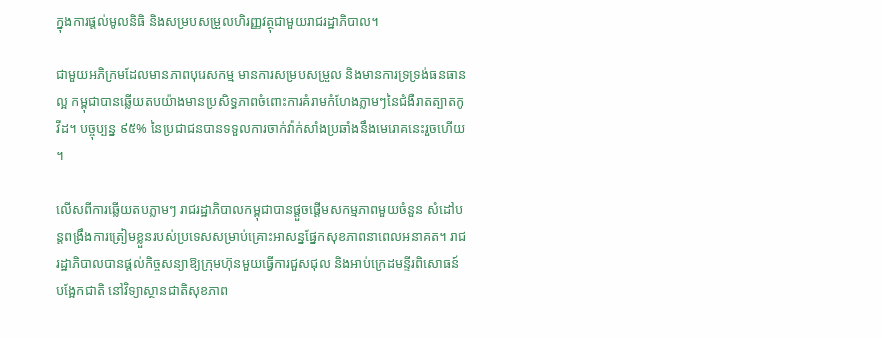ក្នុងការផ្តល់មូលនិធិ និងសម្របសម្រួលហិរញ្ញវត្ថុជាមួយរាជរដ្ឋាភិបាល។

ជាមួយអភិក្រមដែលមានភាពបុរេសកម្ម មានការសម្របសម្រួល និងមានការទ្រទ្រង់ធនធានល្អ កម្ពុជាបានឆ្លើយតបយ៉ាងមានប្រសិទ្ធភាពចំពោះការគំរាមកំហែងភ្លាមៗនៃជំងឺរាតត្បាតកូវីដ។ បច្ចុប្បន្ន ៩៥% នៃប្រជាជនបានទទួលការចាក់វ៉ាក់សាំងប្រឆាំងនឹងមេរោគនេះរួចហើយ។

លើសពីការឆ្លើយតបភ្លាមៗ រាជរដ្ឋាភិបាលកម្ពុជាបានផ្តួចផ្តើមសកម្មភាពមួយចំនួន សំដៅបន្តពង្រឹងការត្រៀមខ្លួនរបស់ប្រទេសសម្រាប់គ្រោះអាសន្នផ្នែកសុខភាពនាពេលអនាគត។ រាជរដ្ឋាភិបាលបានផ្តល់កិច្ចសន្យាឱ្យក្រុមហ៊ុនមួយធ្វើការជួសជុល និងអាប់ក្រេដមន្ទីរពិសោធន៍បង្អែកជាតិ នៅវិទ្យាស្ថានជាតិសុខភាព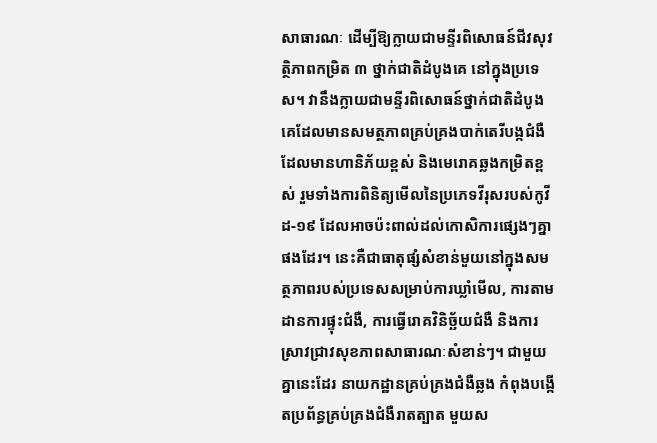សាធារណៈ ដើម្បីឱ្យក្លាយជាមន្ទីរពិសោធន៍ជីវសុវត្ថិភាពកម្រិត ៣ ថ្នាក់ជាតិដំបូងគេ នៅក្នុងប្រទេស។ វានឹងក្លាយជាមន្ទីរពិសោធន៍ថ្នាក់ជាតិដំបូងគេដែលមានសមត្ថភាពគ្រប់គ្រងបាក់តេរីបង្កជំងឺដែលមានហានិភ័យខ្ពស់ និងមេរោគឆ្លងកម្រិតខ្ពស់ រួមទាំងការពិនិត្យមើលនៃប្រភេទវីរុសរបស់កូវីដ-១៩ ដែលអាចប៉ះពាល់ដល់កោសិការផ្សេងៗគ្នាផងដែរ។ នេះគឺជាធាតុផ្សំសំខាន់មួយនៅក្នុងសមត្ថភាពរបស់ប្រទេសសម្រាប់ការឃ្លាំមើល, ការតាមដានការផ្ទុះជំងឺ, ការធ្វើរោគវិនិច្ឆ័យជំងឺ និងការស្រាវជ្រាវសុខភាពសាធារណៈសំខាន់ៗ។ ជាមួយគ្នានេះដែរ នាយកដ្ឋានគ្រប់គ្រងជំងឺឆ្លង កំពុងបង្កើតប្រព័ន្ធគ្រប់គ្រងជំងឺរាតត្បាត មួយស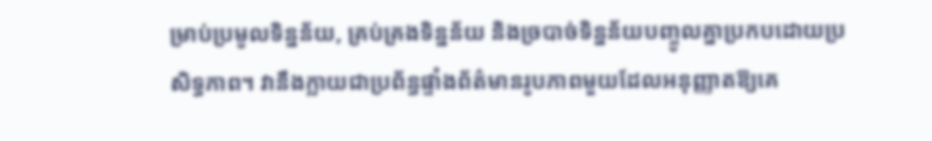ម្រាប់ប្រមូលទិន្នន័យ, គ្រប់គ្រងទិន្នន័យ និងច្របាច់ទិន្នន័យបញ្ចូលគ្នាប្រកបដោយប្រសិទ្ធភាព។ វានឹងក្លាយជាប្រព័ន្ធផ្ទាំងព័ត៌មានរូបភាពមួយដែលអនុញ្ញាតឱ្យគេ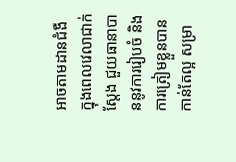អាចតាមដានជំងឺក្នុងពេលវេលាជាក់ស្តែង ជួយធានាបាននូវការរៀបចំ និងការត្រៀមខ្លួនបានកាន់តែល្អ សម្រា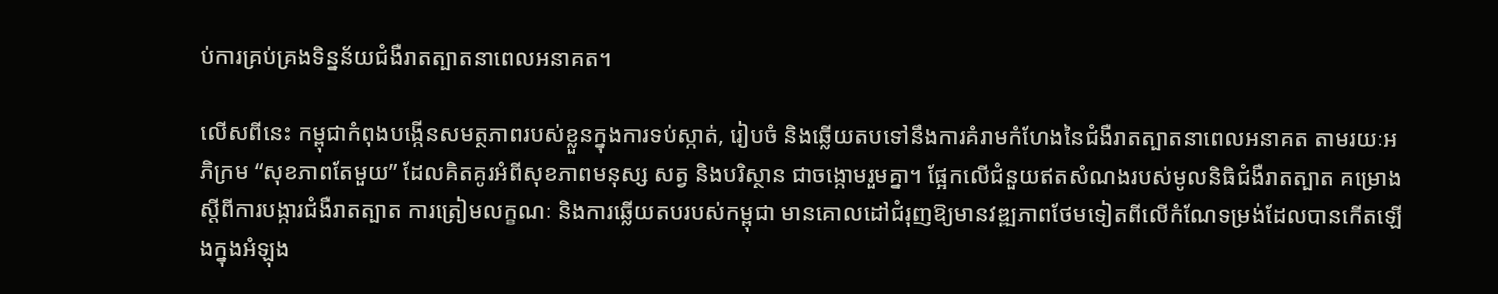ប់ការគ្រប់គ្រងទិន្នន័យជំងឺរាតត្បាតនាពេលអនាគត។

លើសពីនេះ កម្ពុជាកំពុងបង្កើនសមត្ថភាពរបស់ខ្លួនក្នុងការទប់ស្កាត់, រៀបចំ និងឆ្លើយតបទៅនឹងការគំរាមកំហែងនៃជំងឺរាតត្បាតនាពេលអនាគត តាមរយៈអភិក្រម “សុខភាពតែមួយ” ដែលគិតគូរអំពីសុខភាពមនុស្ស សត្វ និងបរិស្ថាន ជាចង្កោមរួមគ្នា។ ផ្អែកលើជំនួយឥតសំណងរបស់មូលនិធិជំងឺរាតត្បាត គម្រោងស្តីពីការបង្ការជំងឺរាតត្បាត ការត្រៀមលក្ខណៈ និងការឆ្លើយតបរបស់កម្ពុជា មានគោលដៅជំរុញឱ្យមានវឌ្ឍភាពថែមទៀតពីលើកំណែទម្រង់ដែលបានកើតឡើងក្នុងអំឡុង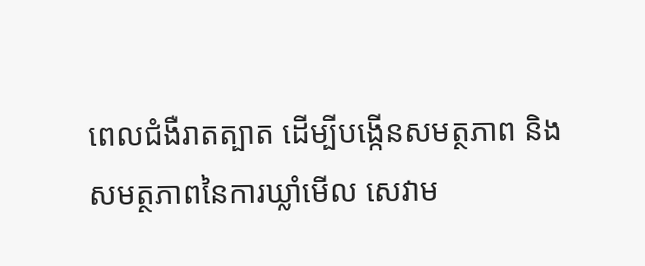ពេលជំងឺរាតត្បាត ដើម្បីបង្កើនសមត្ថភាព និងសមត្ថភាពនៃការឃ្លាំមើល សេវាម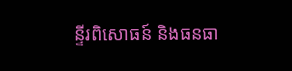ន្ទីរពិសោធន៍ និងធនធា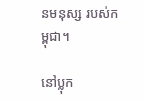នមនុស្ស របស់កម្ពុជា។

នៅប្លុក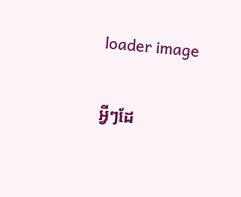loader image

អ្វីៗដែ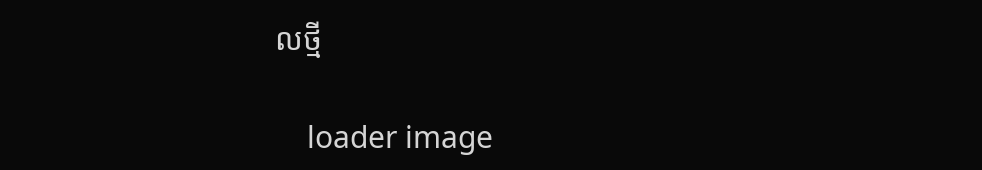លថ្មី

    loader image